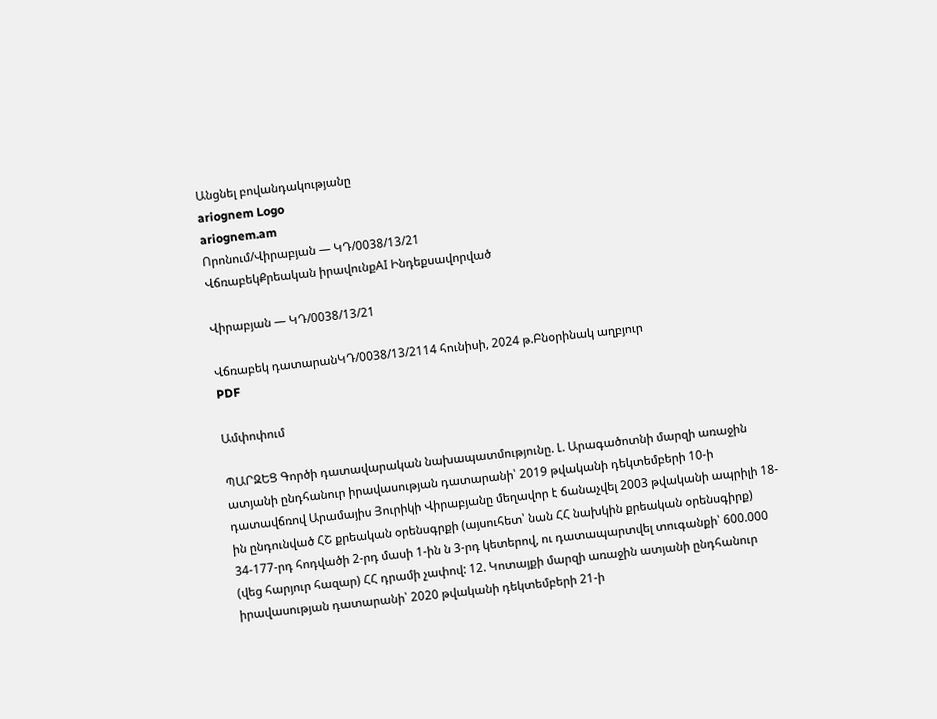Անցնել բովանդակությանը
ariognem Logo
ariognem.am
Որոնում/Վիրաբյան — ԿԴ/0038/13/21
ՎճռաբեկՔրեական իրավունքAI Ինդեքսավորված

Վիրաբյան — ԿԴ/0038/13/21

Վճռաբեկ դատարանԿԴ/0038/13/2114 հունիսի, 2024 թ.Բնօրինակ աղբյուր
PDF

Ամփոփում

ՊԱՐԶԵՑ Գործի դատավարական նախապատմությունը. Լ. Արագածոտնի մարզի առաջին ատյանի ընդհանուր իրավասության դատարանի՝ 2019 թվականի դեկտեմբերի 10-ի դատավճռով Արամայիս Յուրիկի Վիրաբյանը մեղավոր է ճանաչվել 2003 թվականի ապրիլի 18-ին ընդունված ՀՇ քրեական օրենսգրքի (այսուհետ՝ նան ՀՀ նախկին քրեական օրենսգիրք) 34-177-րդ հոդվածի 2-րդ մասի 1-ին ն 3-րդ կետերով, ու դատապարտվել տուգանքի՝ 600.000 (վեց հարյուր հազար) ՀՀ դրամի չափով: 12. Կոտայքի մարզի առաջին ատյանի ընդհանուր իրավասության դատարանի՝ 2020 թվականի դեկտեմբերի 21-ի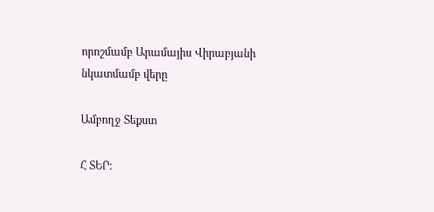որոշմամբ Արամայիս Վիրաբյանի նկատմամբ վերը

Ամբողջ Տեքստ

Հ ՏԵՐ: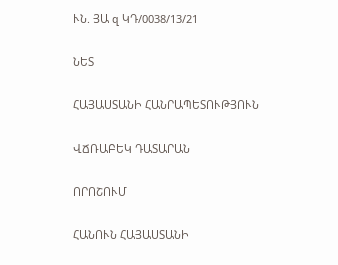ՒՆ. ՅԱ զ ԿԴ/0038/13/21

ՆԵՏ

ՀԱՅԱՍՏԱՆԻ ՀԱՆՐԱՊԵՏՈՒԹՅՈՒՆ

ՎՃՌԱԲԵԿ ԴԱՏԱՐԱՆ

ՈՐՈՇՈՒՄ

ՀԱՆՈՒՆ ՀԱՅԱՍՏԱՆԻ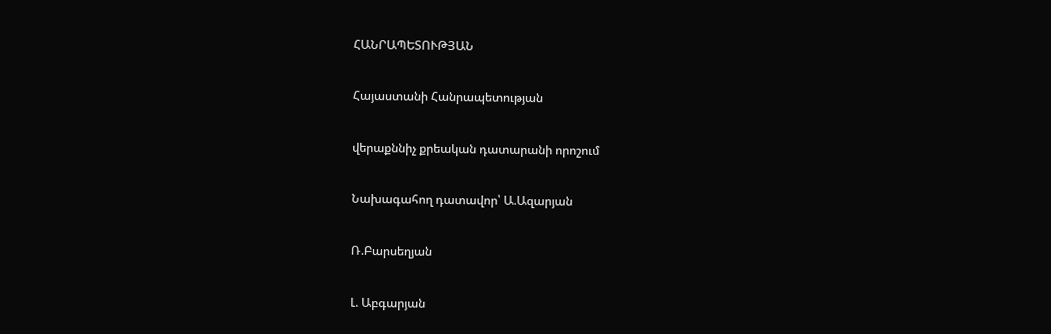ՀԱՆՐԱՊԵՏՈՒԹՅԱՆ

Հայաստանի Հանրապետության

վերաքննիչ քրեական դատարանի որոշում

Նախագահող դատավոր՝ Ա.Ազարյան

Ռ.Բարսեղյան

Լ. Աբգարյան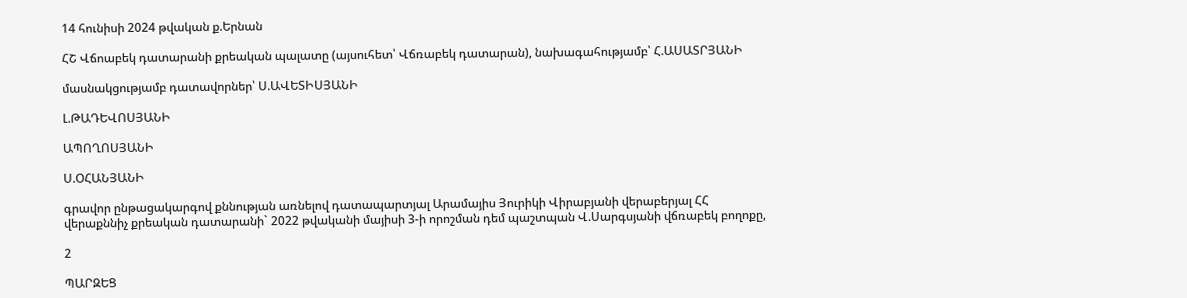14 հունիսի 2024 թվական ք.Երնան

ՀՇ Վճոաբեկ դատարանի քրեական պալատը (այսուհետ՝ Վճռաբեկ դատարան), նախագահությամբ՝ Հ.ԱՍԱՏՐՅԱՆԻ

մասնակցությամբ դատավորներ՝ Ս.ԱՎԵՏԻՍՅԱՆԻ

Լ.ԹԱԴԵՎՈՍՅԱՆԻ

ԱՊՈՂՈՍՅԱՆԻ

Ս.ՕՀԱՆՅԱՆԻ

գրավոր ընթացակարգով քննության առնելով դատապարտյալ Արամայիս Յուրիկի Վիրաբյանի վերաբերյալ ՀՀ վերաքննիչ քրեական դատարանի` 2022 թվականի մայիսի 3-ի որոշման դեմ պաշտպան Վ.Սարգսյանի վճռաբեկ բողոքը,

2

ՊԱՐԶԵՑ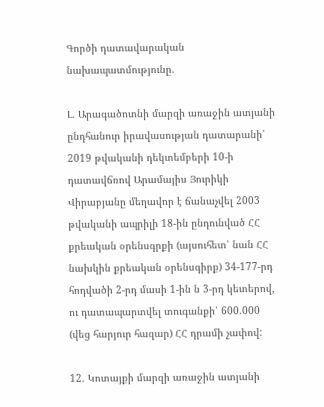Գործի դատավարական նախապատմությունը.

Լ. Արագածոտնի մարզի առաջին ատյանի ընդհանուր իրավասության դատարանի՝ 2019 թվականի դեկտեմբերի 10-ի դատավճռով Արամայիս Յուրիկի Վիրաբյանը մեղավոր է ճանաչվել 2003 թվականի ապրիլի 18-ին ընդունված ՀՀ քրեական օրենսգրքի (այսուհետ՝ նան ՀՀ նախկին քրեական օրենսգիրք) 34-177-րդ հոդվածի 2-րդ մասի 1-ին ն 3-րդ կետերով, ու դատապարտվել տուգանքի՝ 600.000 (վեց հարյուր հազար) ՀՀ դրամի չափով:

12. Կոտայքի մարզի առաջին ատյանի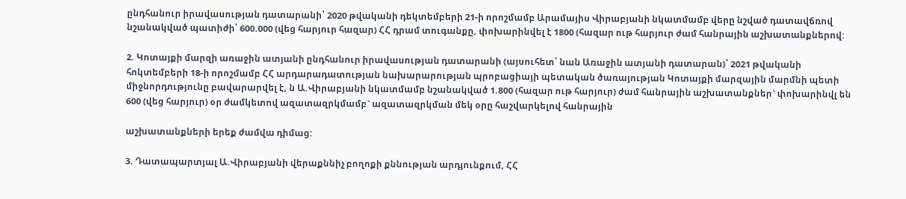ընդհանուր իրավասության դատարանի՝ 2020 թվականի դեկտեմբերի 21-ի որոշմամբ Արամայիս Վիրաբյանի նկատմամբ վերը նշված դատավճռով նշանակված պատիժի՝ 600.000 (վեց հարյուր հազար) ՀՀ դրամ տուգանքը, փոխարինվել է 1800 (հազար ութ հարյուր ժամ հանրային աշխատանքներով:

2. Կոտայքի մարզի առաջին ատյանի ընդհանուր իրավասության դատարանի (այսուհետ՝ նան Առաջին ատյանի դատարան)՝ 2021 թվականի հոկտեմբերի 18-ի որոշմամբ ՀՀ արդարադատության նախարարության պրոբացիայի պետական ծառայության Կոտայքի մարզային մարմնի պետի միջնորդությունը բավարարվել է, ն Ա.Վիրաբյանի նկատմամբ նշանակված 1.800 (հազար ութ հարյուր) ժամ հանրային աշխատանքներ` փոխարինվլ են 600 (վեց հարյուր) օր ժամկետով ազատազրկմամբ` ազատազրկման մեկ օրը հաշվարկելով հանրային

աշխատանքների երեք ժամվա դիմաց:

3. Դատապարտյալ Ա.Վիրաբյանի վերաքննիչ բողոքի քննության արդյունքում, ՀՀ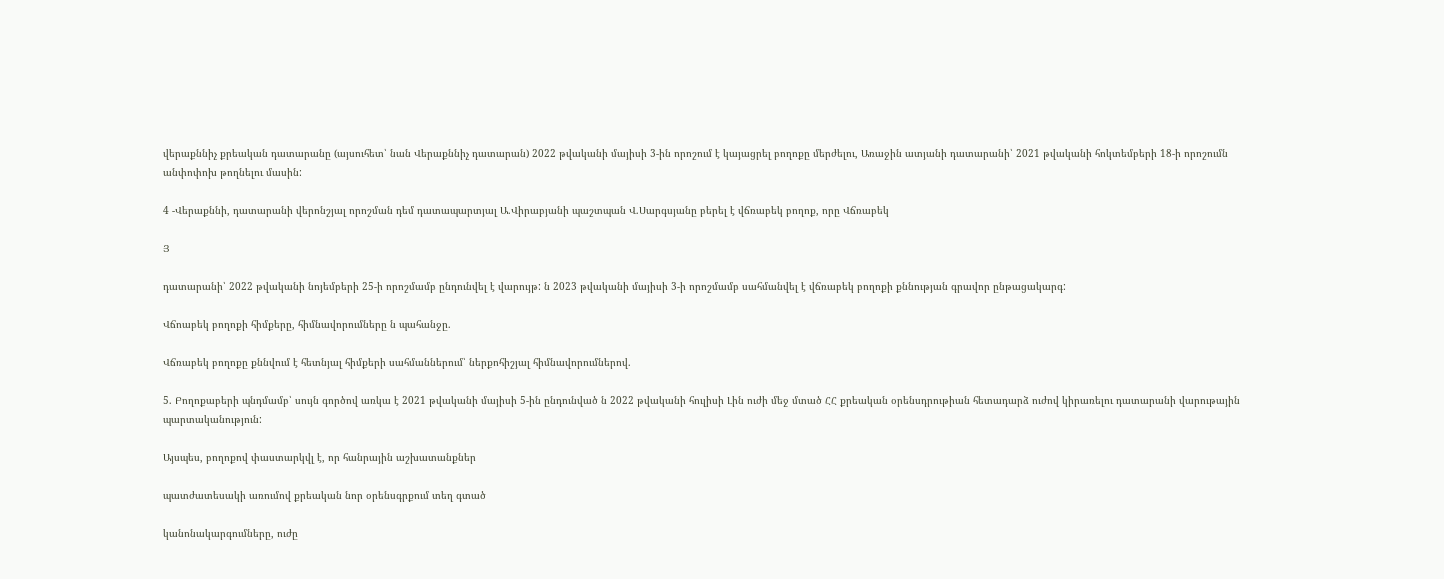վերաքննիչ քրեական դատարանը (այսուհետ՝ նան Վերաքննիչ դատարան) 2022 թվականի մայիսի 3-ին որոշում է կայացրել բողոքը մերժելու, Առաջին ատյանի դատարանի՝ 2021 թվականի հոկտեմբերի 18-ի որոշումն անփոփոխ թողնելու մասին:

4 -Վերաքննի, դատարանի վերոնշյալ որոշման դեմ դատապարտյալ Ա.Վիրաբյանի պաշտպան Վ.Սարգսյանը բերել է վճռաբեկ բողոք, որը Վճռաբեկ

Յ

դատարանի՝ 2022 թվականի նոյեմբերի 25-ի որոշմամբ ընդունվել է վարույթ: ն 2023 թվականի մայիսի 3-ի որոշմամբ սահմանվել է վճռաբեկ բողոքի քննության գրավոր ընթացակարգ:

Վճոաբեկ բողոքի հիմքերը, հիմնավորումները ն պահանջը.

Վճռաբեկ բողոքը քննվում է հետնյալ հիմքերի սահմաններում՝ ներքոհիշյալ հիմնավորումներով.

5. Բողոքաբերի պնդմամբ՝ սույն գործով առկա է 2021 թվականի մայիսի 5-ին ընդունված ն 2022 թվականի հուլիսի Լին ուժի մեջ մտած ՀՀ քրեական օրենսդրութիան հետադարձ ուժով կիրառելու դատարանի վարութային պարտականություն:

Այսպես, բողոքով փաստարկվլ է, որ հանրային աշխատանքներ

պատժատեսակի առումով քրեական նոր օրենսգրքում տեղ գտած

կանոնակարգումները, ուժը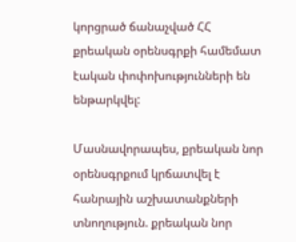կորցրած ճանաչված ՀՀ քրեական օրենսգրքի համեմատ էական փոփոխությունների են ենթարկվել:

Մասնավորապես, քրեական նոր օրենսգրքում կրճատվել է հանրային աշխատանքների տնողություն. քրեական նոր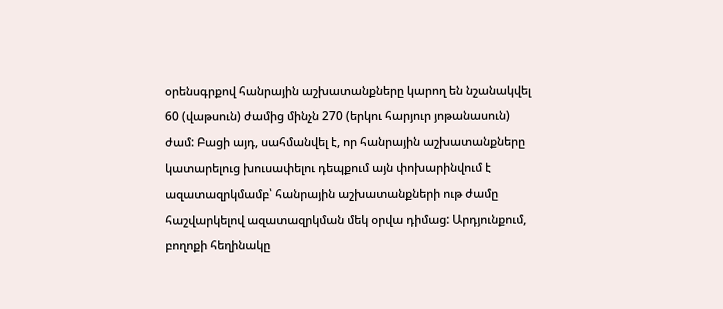օրենսգրքով հանրային աշխատանքները կարող են նշանակվել 60 (վաթսուն) ժամից մինչն 270 (երկու հարյուր յոթանասուն) ժամ: Բացի այդ, սահմանվել է, որ հանրային աշխատանքները կատարելուց խուսափելու դեպքում այն փոխարինվում է ազատազրկմամբ՝ հանրային աշխատանքների ութ ժամը հաշվարկելով ազատազրկման մեկ օրվա դիմաց: Արդյունքում, բողոքի հեղինակը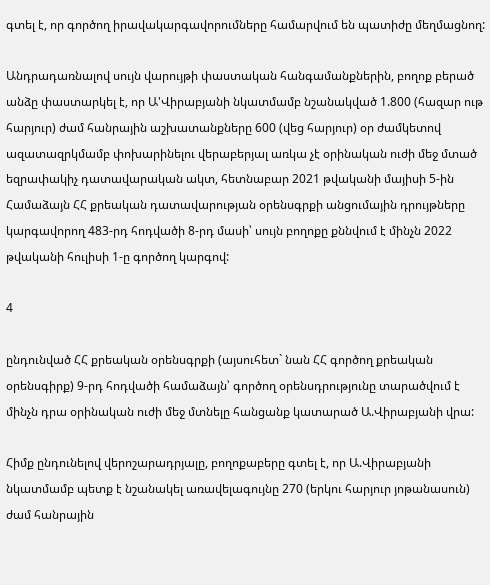գտել է, որ գործող իրավակարգավորումները համարվում են պատիժը մեղմացնող:

Անդրադառնալով սույն վարույթի փաստական հանգամանքներին, բողոք բերած անձը փաստարկել է, որ Ա'Վիրաբյանի նկատմամբ նշանակված 1.800 (հազար ութ հարյուր) ժամ հանրային աշխատանքները 600 (վեց հարյուր) օր ժամկետով ազատազրկմամբ փոխարինելու վերաբերյալ առկա չէ օրինական ուժի մեջ մտած եզրափակիչ դատավարական ակտ, հետնաբար 2021 թվականի մայիսի 5-ին Համաձայն ՀՀ քրեական դատավարության օրենսգրքի անցումային դրույթները կարգավորող 483-րդ հոդվածի 8-րդ մասի՝ սույն բողոքը քննվում է մինչն 2022 թվականի հուլիսի 1-ը գործող կարգով:

4

ընդունված ՀՀ քրեական օրենսգրքի (այսուհետ` նան ՀՀ գործող քրեական օրենսգիրք) 9-րդ հոդվածի համաձայն՝ գործող օրենսդրությունը տարածվում է մինչն դրա օրինական ուժի մեջ մտնելը հանցանք կատարած Ա.Վիրաբյանի վրա:

Հիմք ընդունելով վերոշարադրյալը, բողոքաբերը գտել է, որ Ա.Վիրաբյանի նկատմամբ պետք է նշանակել առավելագույնը 270 (երկու հարյուր յոթանասուն) ժամ հանրային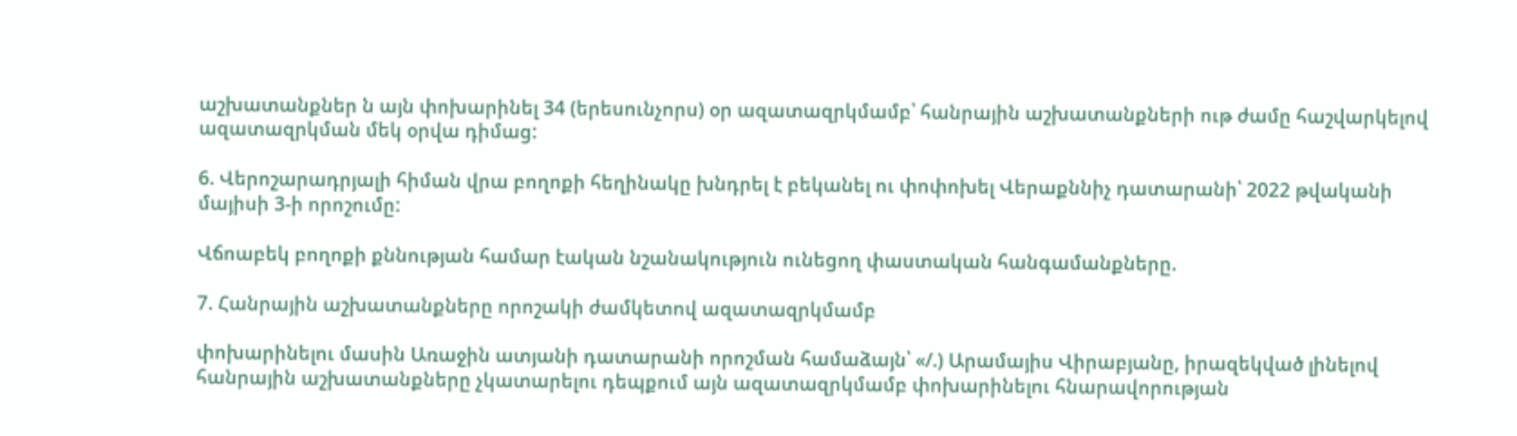աշխատանքներ ն այն փոխարինել 34 (երեսունչորս) օր ազատազրկմամբ՝ հանրային աշխատանքների ութ ժամը հաշվարկելով ազատազրկման մեկ օրվա դիմաց:

6. Վերոշարադրյալի հիման վրա բողոքի հեղինակը խնդրել է բեկանել ու փոփոխել Վերաքննիչ դատարանի՝ 2022 թվականի մայիսի 3-ի որոշումը:

Վճոաբեկ բողոքի քննության համար էական նշանակություն ունեցող փաստական հանգամանքները.

7. Հանրային աշխատանքները որոշակի ժամկետով ազատազրկմամբ

փոխարինելու մասին Առաջին ատյանի դատարանի որոշման համաձայն՝ «/.) Արամայիս Վիրաբյանը, իրազեկված լինելով հանրային աշխատանքները չկատարելու դեպքում այն ազատազրկմամբ փոխարինելու հնարավորության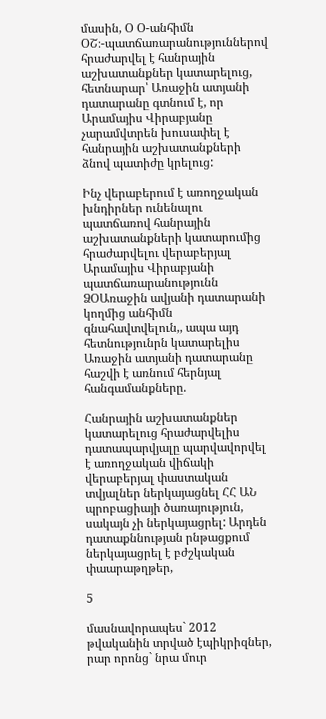մասին, Օ Օ-անհիմն ՕՇ։-պատճառարանություններով հրաժարվել է հանրային աշխատանքներ կատարելուց, հետնարար՝ Առաջին ատյանի դատարանը գտնում է, որ Արամայիս Վիրաբյանը չարամվտրեն խուսափել է հանրային աշխատանքների ձնով պատիժը կրելուց:

Ինչ վերաբերում է առողջական խնդիրներ ունենալու պատճառով հանրային աշխատանքների կատարումից հրաժարվելու վերաբերյալ Արամայիս Վիրաբյանի պատճառարանությունն ՁՕԱռաջին ավյանի դատարանի կողմից անհիմն գնահավտվելուն,, ապա այդ հետնությունրն կատարելիս Առաջին ատյանի դատարանը հաշվի է առնում հերնյալ հանգամանքները.

Հանրային աշխատանքներ կատարելուց հրաժարվելիս դատապարվյալը պարվավորվել է առողջական վիճակի վերաբերյալ փաստական տվյալներ ներկայացնել ՀՀ ԱՆ պրոբացիայի ծառայություն, սակայն չի ներկայացրել: Արդեն դատաքննության րնթացքում ներկայացրել է բժշկական փաարաթղթեր,

5

մասնավորապես` 2012 թվականին տրված էպիկրիզներ, րար որոնց` նրա մուր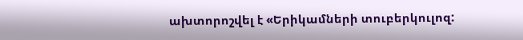ախտորոշվել է «Երիկամների տուբերկուլոզ: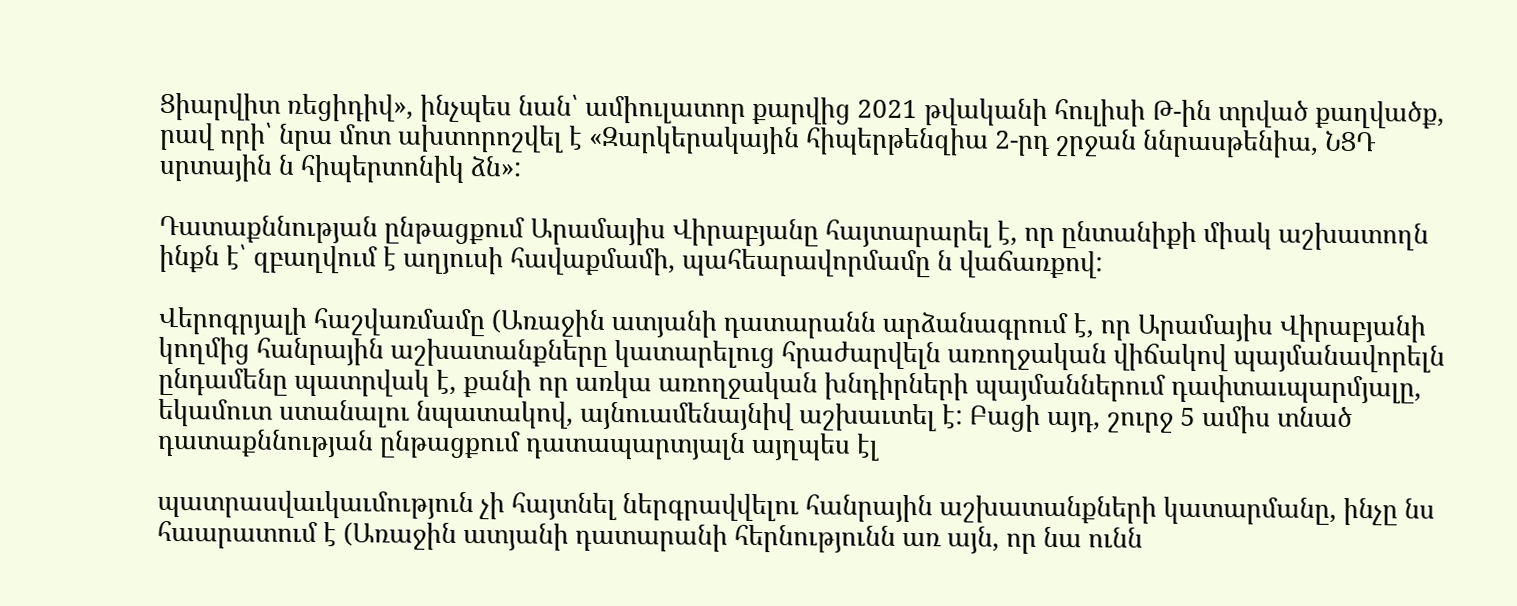Ցիարվիտ ռեցիդիվ», ինչպես նան՝ ամիուլատոր քարվից 2021 թվականի հուլիսի Թ-ին տրված քաղվածք, րավ որի՝ նրա մոտ ախտորոշվել է «Զարկերակային հիպերթենզիա 2-րդ շրջան ննրասթենիա, ՆՑԴ սրտային ն հիպերտոնիկ ձն»:

Դատաքննության ընթացքում Արամայիս Վիրաբյանը հայտարարել է, որ ընտանիքի միակ աշխատողն ինքն է՝ զբաղվում է աղյուսի հավաքմամի, պահեարավորմամը ն վաճառքով:

Վերոգրյալի հաշվառմամը (Առաջին ատյանի դատարանն արձանագրում է, որ Արամայիս Վիրաբյանի կողմից հանրային աշխատանքները կատարելուց հրաժարվելն առողջական վիճակով պայմանավորելն ընդամենը պատրվակ է, քանի որ առկա առողջական խնդիրների պայմաններում դափտաւպարմյալը, եկամուտ ստանալու նպատակով, այնուամենայնիվ աշխաւտել է: Բացի այդ, շուրջ 5 ամիս տնած դատաքննության ընթացքում դատապարտյալն այղպես էլ

պատրասվաւկաւմություն չի հայտնել ներգրավվելու հանրային աշխատանքների կատարմանը, ինչը նս հաարատում է (Առաջին ատյանի դատարանի հերնությունն առ այն, որ նա ունն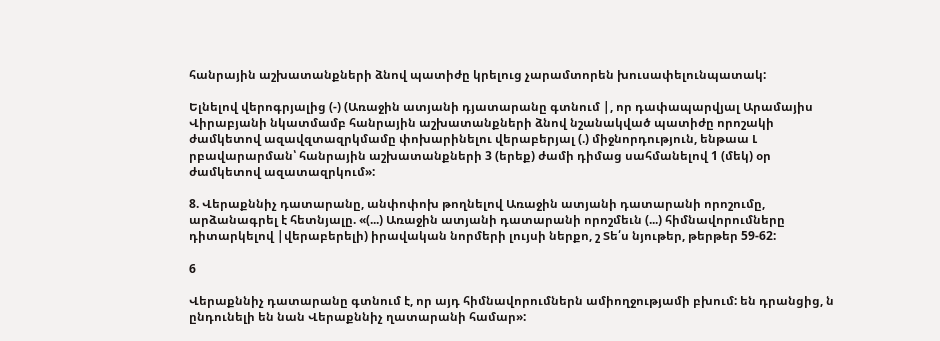հանրային աշխատանքների ձնով պատիժը կրելուց չարամտորեն խուսափելունպատակ:

Ելնելով վերոգրյալից (-) (Առաջին ատյանի դյատարանը գտնում |, որ դափապարվյալ Արամայիս Վիրաբյանի նկատմամբ հանրային աշխատանքների ձնով նշանակված պատիժը որոշակի ժամկետով ազավզտազրկմամը փոխարինելու վերաբերյալ (.) միջնորդություն, ենթաա Լ րբավարարման՝ հանրային աշխատանքների 3 (երեք) ժամի դիմաց սահմանելով 1 (մեկ) օր ժամկետով ազատազրկում»:

8. Վերաքննիչ դատարանը, անփոփոխ թողնելով Առաջին ատյանի դատարանի որոշումը, արձանագրել է հետնյալը. «(...) Առաջին ատյանի դատարանի որոշմեւն (...) հիմնավորումները դիտարկելով |վերաբերելի) իրավական նորմերի լույսի ներքո, շ Տե՛ս նյութեր, թերթեր 59-62:

6

Վերաքննիչ դատարանը գտնում է, որ այդ հիմնավորումներն ամիողջությամի բխում: են դրանցից, ն ընդունելի են նան Վերաքննիչ ղատարանի համար»: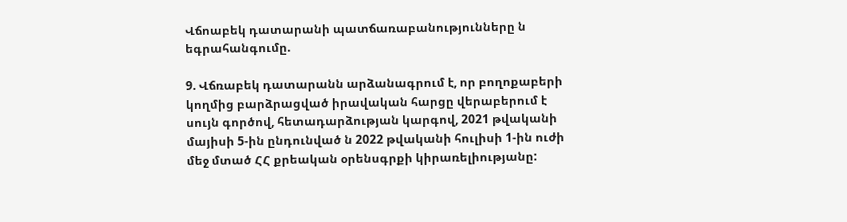Վճոաբեկ դատարանի պատճառաբանությունները ն եգրահանգումը.

9. Վճռաբեկ դատարանն արձանագրում է, որ բողոքաբերի կողմից բարձրացված իրավական հարցը վերաբերում է սույն գործով, հետադարձության կարգով, 2021 թվականի մայիսի 5-ին ընդունված ն 2022 թվականի հուլիսի 1-ին ուժի մեջ մտած ՀՀ քրեական օրենսգրքի կիրառելիությանը: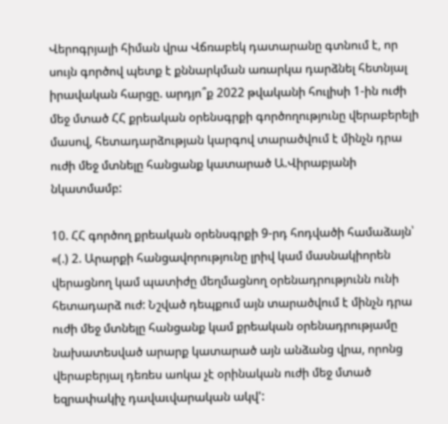Վերոգրյալի հիման վրա Վճռաբեկ դատարանը գտնում է, որ սույն գործով պետք է քննարկման առարկա դարձնել հետնյալ իրավական հարցը. արդյո՞ք 2022 թվականի հուլիսի 1-ին ուժի մեջ մտած ՀՀ քրեական օրենսգրքի գործողությունը վերաբերելի մասով, հետադարձության կարգով տարածվում է մինչն դրա ուժի մեջ մտնելը հանցանք կատարած Ա.Վիրաբյանի նկատմամբ:

10. ՀՀ գործող քրեական օրենսգրքի 9-րդ հոդվածի համաձայն՝ «(.) 2. Արարքի հանցավորությունը լրիվ կամ մասնակիորեն վերացնող կամ պատիժը մեղմացնող օրենադրությունն ունի հետադարձ ուժ: Նշված դեպքում այն տարածվում է մինչն դրա ուժի մեջ մտնելը հանցանք կամ քրեական օրենադրությամը նախատեսված արարք կատարած այն անձանց վրա, որոնց վերաբերյալ դեռես աոկա չէ օրինական ուժի մեջ մտած եզրափակիչ դավաւվարական ակվ':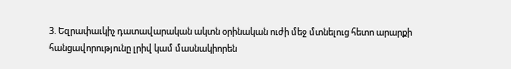3. Եզրափաւկիչ դատավարական ակտն օրինական ուժի մեջ մտնելուց հետո արարքի հանցավորությունը լրիվ կամ մասնակիորեն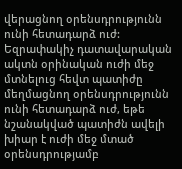վերացնող օրենսդրությունն ունի հետադարձ ուժ: Եզրափակիչ դատավարական ակտն օրինական ուժի մեջ մտնելուց հեվտ պատիժը մեղմացնող օրենսդրությունն ունի հետադարձ ուժ, եթե նշանակված պատիժն ավելի խիար է ուժի մեջ մտած օրենսդրությամբ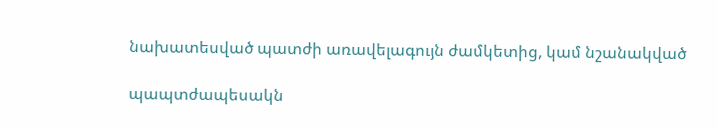նախատեսված պատժի առավելագույն ժամկետից, կամ նշանակված

պապտժապեսակն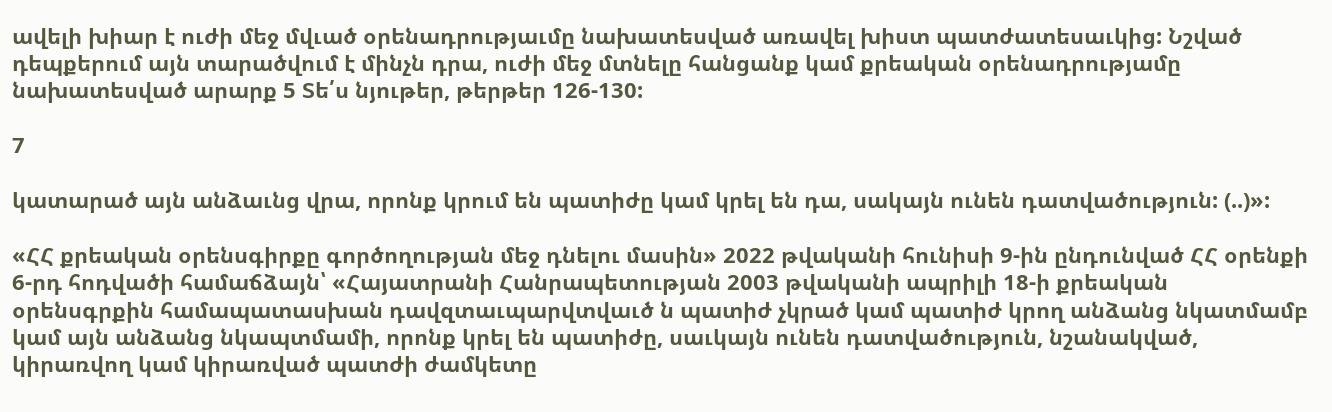ավելի խիար է ուժի մեջ մվւած օրենադրությաւմը նախատեսված առավել խիստ պատժատեսաւկից: Նշված դեպքերում այն տարածվում է մինչն դրա, ուժի մեջ մտնելը հանցանք կամ քրեական օրենադրությամը նախատեսված արարք 5 Տե՛ս նյութեր, թերթեր 126-130:

7

կատարած այն անձաւնց վրա, որոնք կրում են պատիժը կամ կրել են դա, սակայն ունեն դատվածություն: (..)»:

«ՀՀ քրեական օրենսգիրքը գործողության մեջ դնելու մասին» 2022 թվականի հունիսի 9-ին ընդունված ՀՀ օրենքի 6-րդ հոդվածի համաճձայն՝ «Հայատրանի Հանրապետության 2003 թվականի ապրիլի 18-ի քրեական օրենսգրքին համապատասխան դավզտաւպարվտվաւծ ն պատիժ չկրած կամ պատիժ կրող անձանց նկատմամբ կամ այն անձանց նկապտմամի, որոնք կրել են պատիժը, սաւկայն ունեն դատվածություն, նշանակված, կիրառվող կամ կիրառված պատժի ժամկետը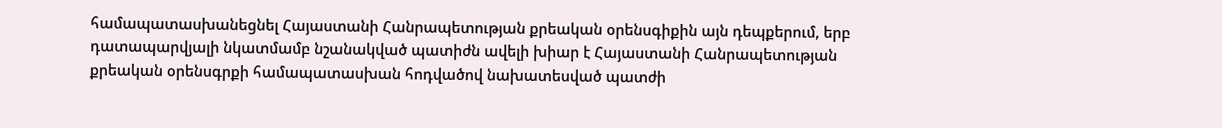համապատասխանեցնել Հայաստանի Հանրապետության քրեական օրենսգիքին այն դեպքերում, երբ դատապարվյալի նկատմամբ նշանակված պատիժն ավելի խիար է Հայաստանի Հանրապետության քրեական օրենսգրքի համապատասխան հոդվածով նախատեսված պատժի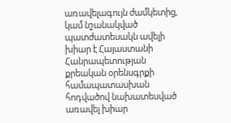առավելագույն ժամկետից, կամ նշանակված պատժատեսակն ավելի խիար է Հայաստանի Հանրապետության քրեական օրենսգրքի համապատասխան հոդվածով նախատեսված առավել խիար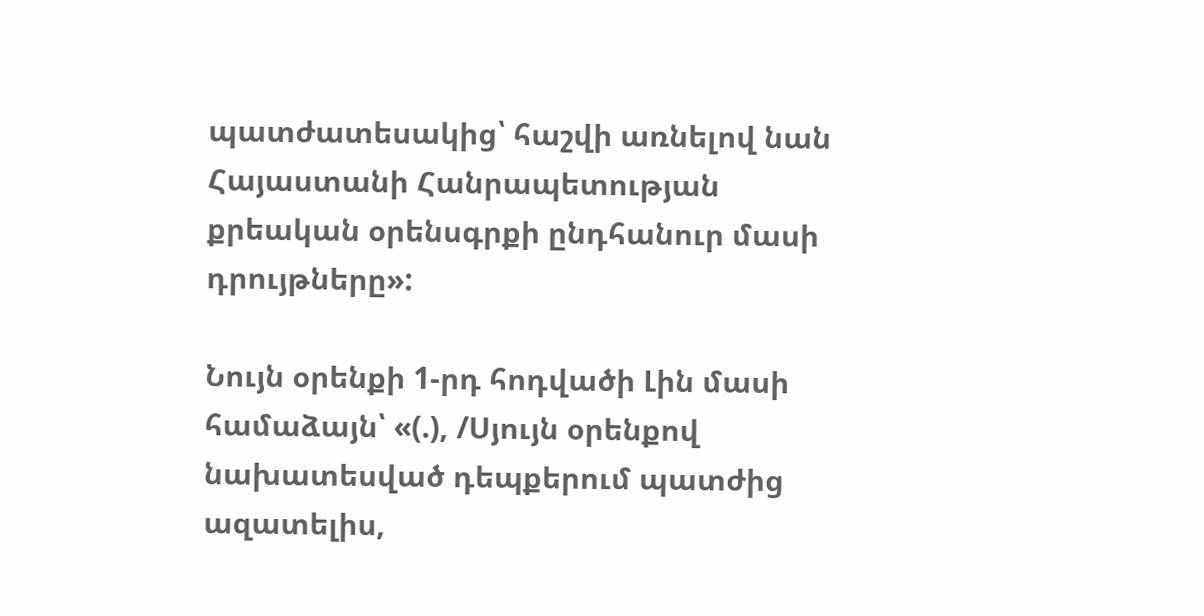պատժատեսակից՝ հաշվի առնելով նան Հայաստանի Հանրապետության քրեական օրենսգրքի ընդհանուր մասի դրույթները»:

Նույն օրենքի 1-րդ հոդվածի Լին մասի համաձայն՝ «(.), /Սյույն օրենքով նախատեսված դեպքերում պատժից ազատելիս,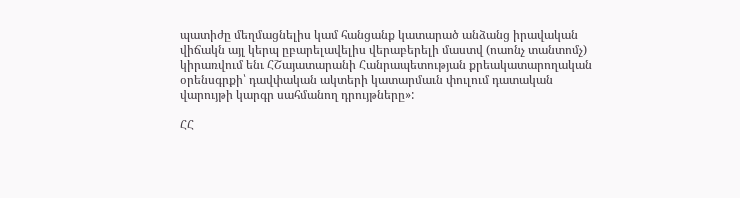պատիժը մեղմացնելիս կամ հանցանք կատարած անձանց իրավական վիճակն այլ կերպ ըբարելավելիս վերաբերելի մաստվ (ոաոնչ տանտոմչ) կիրառվում ենւ ՀՇայատարանի Հանրապետության քրեակատարողական օրենսգրքի՝ դավփական ակտերի կատարմաւն փուլում դատական վարույթի կարգր սահմանող դրույթները»:

ՀՀ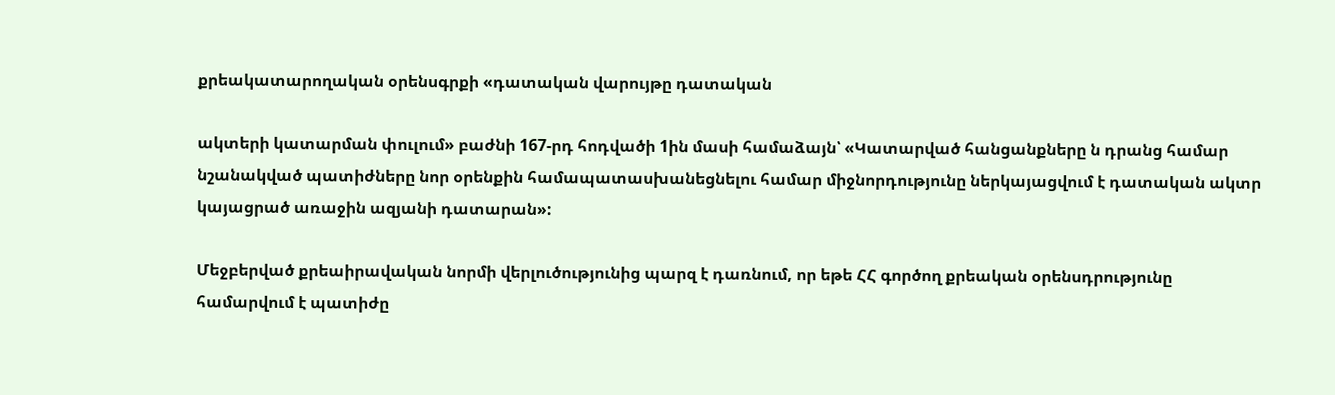քրեակատարողական օրենսգրքի «դատական վարույթը դատական

ակտերի կատարման փուլում» բաժնի 167-րդ հոդվածի 1ին մասի համաձայն՝ «Կատարված հանցանքները ն դրանց համար նշանակված պատիժները նոր օրենքին համապատասխանեցնելու համար միջնորդությունը ներկայացվում է դատական ակտր կայացրած առաջին ազյանի դատարան»:

Մեջբերված քրեաիրավական նորմի վերլուծությունից պարզ է դառնում, որ եթե ՀՀ գործող քրեական օրենսդրությունը համարվում է պատիժը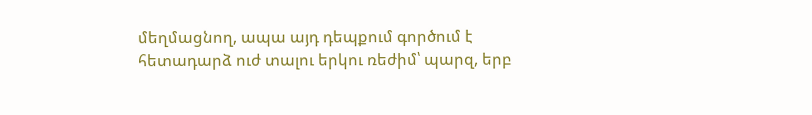մեղմացնող, ապա այդ դեպքում գործում է հետադարձ ուժ տալու երկու ռեժիմ՝ պարզ, երբ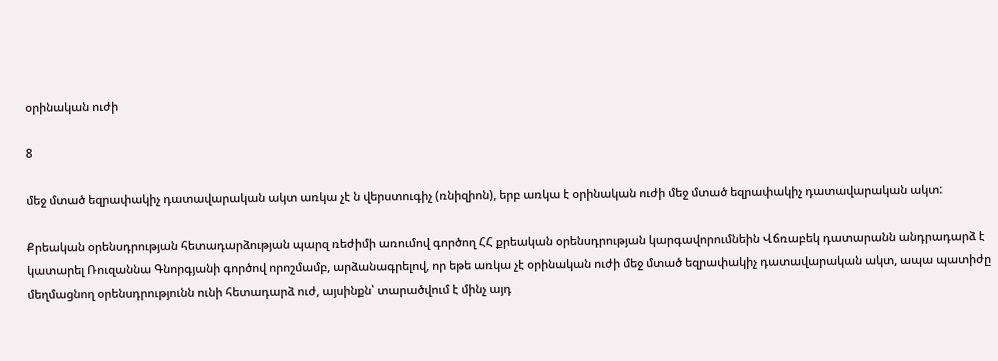օրինական ուժի

8

մեջ մտած եզրափակիչ դատավարական ակտ առկա չէ ն վերստուգիչ (ռնիզիոն), երբ առկա է օրինական ուժի մեջ մտած եզրափակիչ դատավարական ակտ:

Քրեական օրենսդրության հետադարձության պարզ ռեժիմի առումով գործող ՀՀ քրեական օրենսդրության կարգավորումնեին Վճռաբեկ դատարանն անդրադարձ է կատարել Ռուզաննա Գնորգյանի գործով որոշմամբ, արձանագրելով, որ եթե առկա չէ օրինական ուժի մեջ մտած եզրափակիչ դատավարական ակտ, ապա պատիժը մեղմացնող օրենսդրությունն ունի հետադարձ ուժ, այսինքն՝ տարածվում է մինչ այդ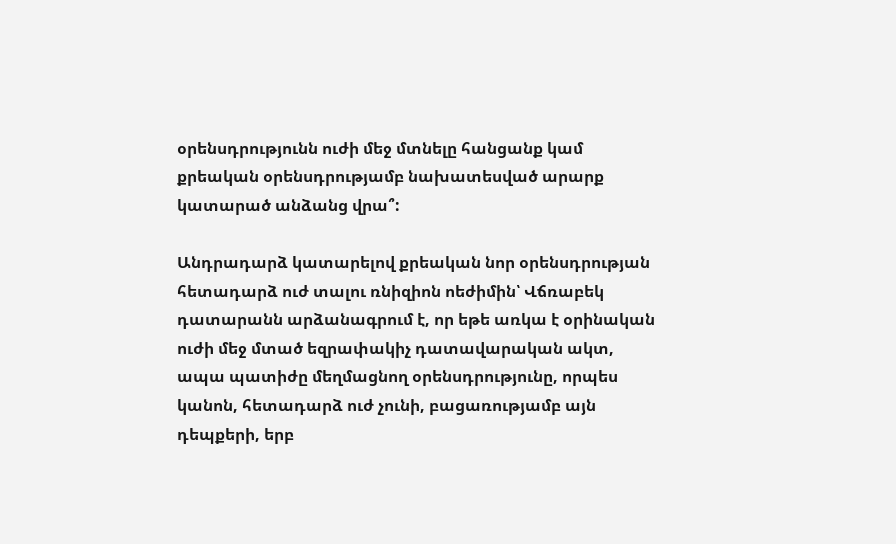օրենսդրությունն ուժի մեջ մտնելը հանցանք կամ քրեական օրենսդրությամբ նախատեսված արարք կատարած անձանց վրա՞:

Անդրադարձ կատարելով քրեական նոր օրենսդրության հետադարձ ուժ տալու ռնիզիոն ոեժիմին՝ Վճռաբեկ դատարանն արձանագրում է, որ եթե առկա է օրինական ուժի մեջ մտած եզրափակիչ դատավարական ակտ, ապա պատիժը մեղմացնող օրենսդրությունը, որպես կանոն, հետադարձ ուժ չունի, բացառությամբ այն դեպքերի, երբ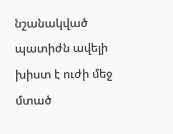նշանակված պատիժն ավելի խիստ է ուժի մեջ մտած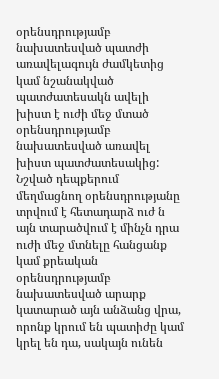օրենսդրությամբ նախատեսված պատժի առավելագույն ժամկետից կամ նշանակված պատժատեսակն ավելի խիստ է ուժի մեջ մտած օրենսդրությամբ նախատեսված առավել խիստ պատժատեսակից: Նշված դեպքերում մեղմացնող օրենսդրությանը տրվում է հետադարձ ուժ ն այն տարածվում է մինչն դրա ուժի մեջ մտնելը հանցանք կամ քրեական օրենսդրությամբ նախատեսված արարք կատարած այն անձանց վրա, որոնք կրում են պատիժը կամ կրել են դա, սակայն ունեն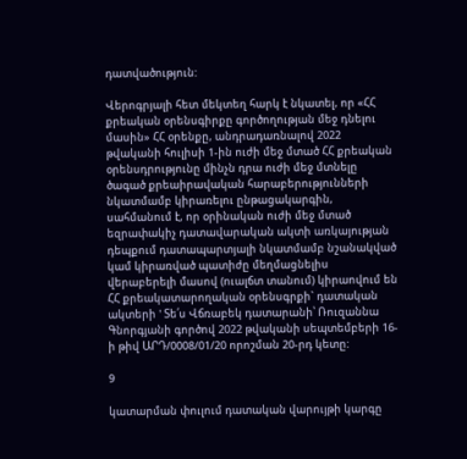դատվածություն:

Վերոգրյալի հետ մեկտեղ հարկ է նկատել, որ «ՀՀ քրեական օրենսգիրքը գործողության մեջ դնելու մասին» ՀՀ օրենքը, անդրադառնալով 2022 թվականի հուլիսի 1-ին ուժի մեջ մտած ՀՀ քրեական օրենսդրությունը մինչն դրա ուժի մեջ մտնելը ծագած քրեաիրավական հարաբերությունների նկատմամբ կիրառելու ընթացակարգին, սահմանում է, որ օրինական ուժի մեջ մտած եզրափակիչ դատավարական ակտի առկայության դեպքում դատապարտյալի նկատմամբ նշանակված կամ կիրառված պատիժը մեղմացնելիս վերաբերելի մասով (ուալճտ տանում) կիրաովում են ՀՀ քրեակատարողական օրենսգրքի` դատական ակտերի ' Տե՛ս Վճռաբեկ դատարանի՝ Ռուզաննա Գնորգյանի գործով 2022 թվականի սեպտեմբերի 16-ի թիվ ԱՐԴ/0008/01/20 որոշման 20-րդ կետը:

9

կատարման փուլում դատական վարույթի կարգը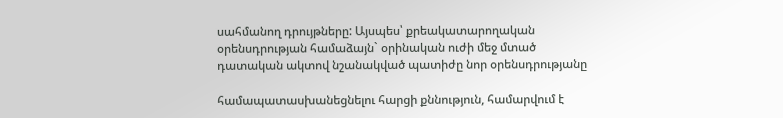սահմանող դրույթները: Այսպես՝ քրեակատարողական օրենսդրության համաձայն` օրինական ուժի մեջ մտած դատական ակտով նշանակված պատիժը նոր օրենսդրությանը

համապատասխանեցնելու հարցի քննություն, համարվում է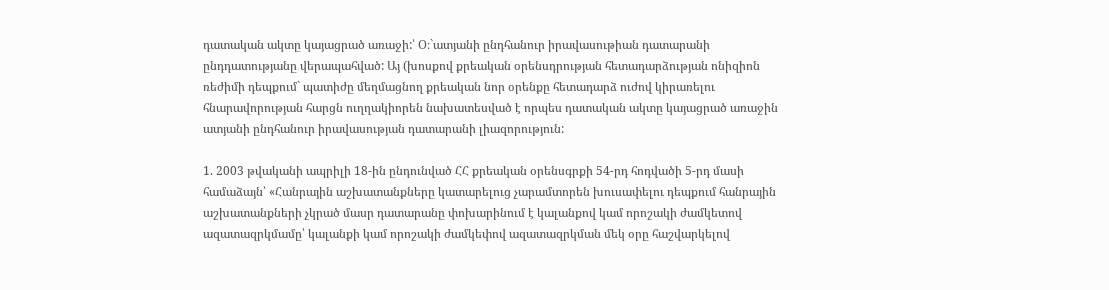դատական ակտը կայացրած առաջի:՝ Օ։`ատյանի ընդհանուր իրավասութիան դատարանի ընդդատությանը վերապահված: Այ (խոսքով քրեական օրենսդրության հետադարձության ոնիզիոն ռեժիմի դեպքում` պատիժը մեղմացնող քրեական նոր օրենքը հետադարձ ուժով կիրառելու հնարավորության հարցն ուղղակիորեն նախատեսված է որպես դատական ակտը կայացրած առաջին ատյանի ընդհանուր իրավասության դատարանի լիազորություն:

1. 2003 թվականի ապրիլի 18-ին ընդունված ՀՀ քրեական օրենսգրքի 54-րդ հոդվածի 5-րդ մասի համաձայն՝ «Հանրային աշխատանքները կատարելուց չարամտորեն խուսափելու դեպքում հանրային աշխատանքների չկրած մասր դատարանը փոխարինում է կալանքով կամ որոշակի ժամկետով ազատազրկմամը՝ կալանքի կամ որոշակի ժամկեփով ազատազրկման մեկ օրը հաշվարկելով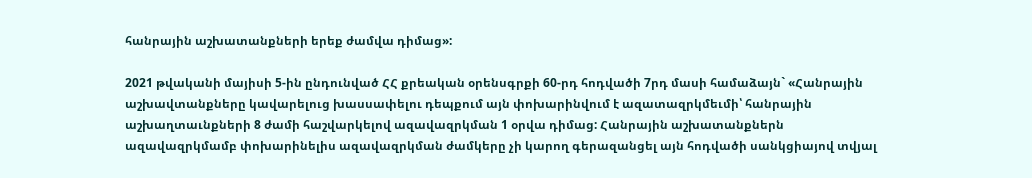հանրային աշխատանքների երեք ժամվա դիմաց»:

2021 թվականի մայիսի 5-ին ընդունված ՀՀ քրեական օրենսգրքի 60-րդ հոդվածի 7րդ մասի համաձայն` «Հանրային աշխավտանքները կավարելուց խասսափելու դեպքում այն փոխարինվում է ազատազրկմեւմի՝ հանրային աշխաղտաւնքների 8 ժամի հաշվարկելով ազավազրկման 1 օրվա դիմաց: Հանրային աշխատանքներն ազավազրկմամբ փոխարինելիս ազավազրկման ժամկերը չի կարող գերազանցել այն հոդվածի սանկցիայով տվյալ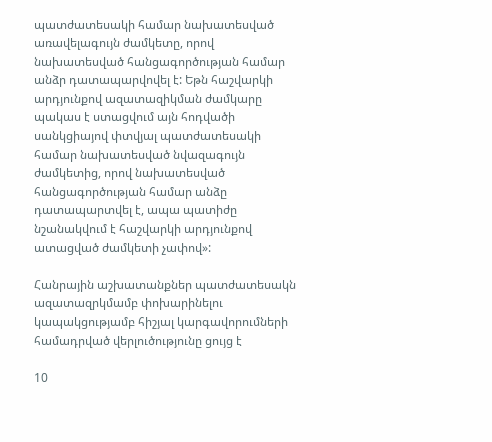պատժատեսակի համար նախատեսված առավելագույն ժամկետը, որով նախատեսված հանցագործության համար անձր դատապարվովել է: Եթն հաշվարկի արդյունքով ազատազիկման ժամկարը պակաս է ստացվում այն հոդվածի սանկցիայով փտվյալ պատժատեսակի համար նախատեսված նվազագույն ժամկետից, որով նախատեսված հանցագործության համար անձը դատապարտվել է, ապա պատիժը նշանակվում է հաշվարկի արդյունքով ատացված ժամկետի չափով»:

Հանրային աշխատանքներ պատժատեսակն ազատազրկմամբ փոխարինելու կապակցությամբ հիշյալ կարգավորումների համադրված վերլուծությունը ցույց է

10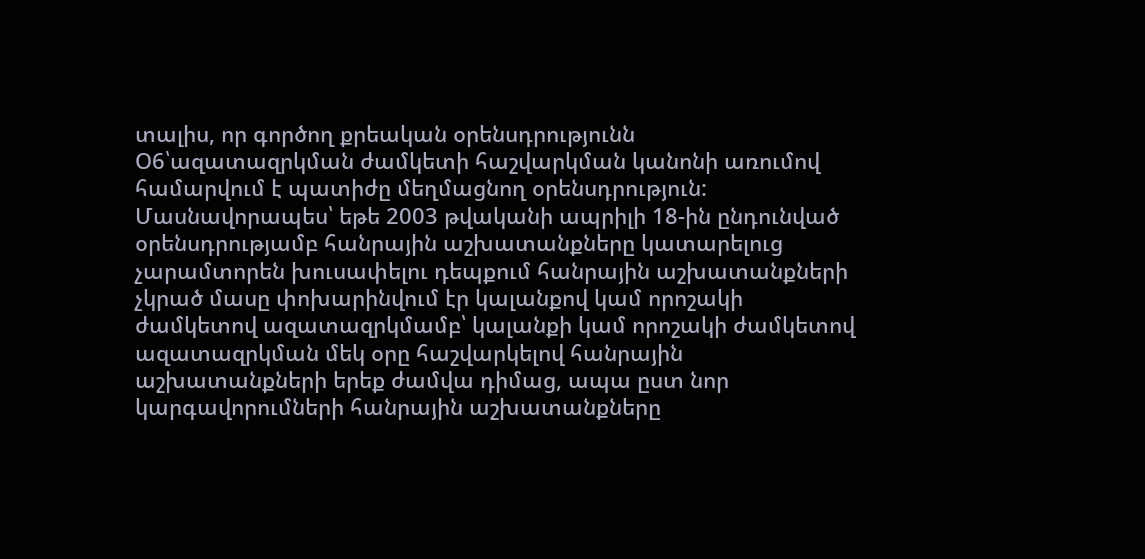տալիս, որ գործող քրեական օրենսդրությունն Օ6՝ազատազրկման ժամկետի հաշվարկման կանոնի առումով համարվում է պատիժը մեղմացնող օրենսդրություն: Մասնավորապես՝ եթե 2003 թվականի ապրիլի 18-ին ընդունված օրենսդրությամբ հանրային աշխատանքները կատարելուց չարամտորեն խուսափելու դեպքում հանրային աշխատանքների չկրած մասը փոխարինվում էր կալանքով կամ որոշակի ժամկետով ազատազրկմամբ՝ կալանքի կամ որոշակի ժամկետով ազատազրկման մեկ օրը հաշվարկելով հանրային աշխատանքների երեք ժամվա դիմաց, ապա ըստ նոր կարգավորումների հանրային աշխատանքները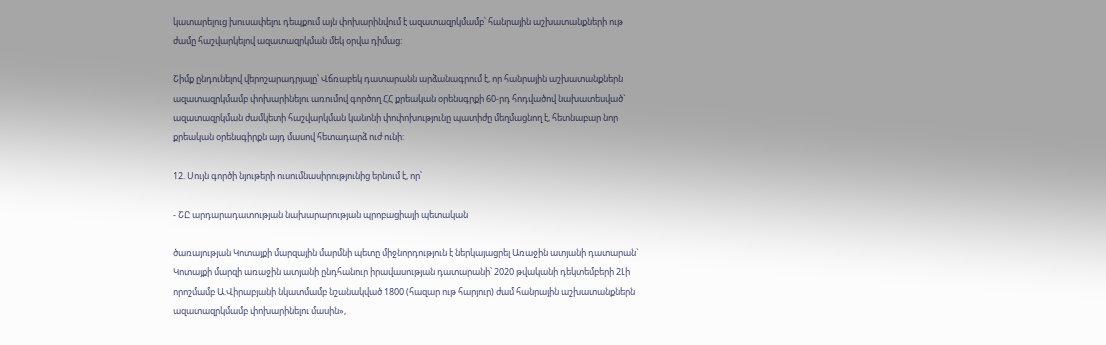կատարելուց խուսափելու դեպքում այն փոխարինվում է ազատազրկմամբ՝ հանրային աշխատանքների ութ ժամը հաշվարկելով ազատազրկման մեկ օրվա դիմաց:

Շիմք ընդունելով վերոշարադրյալը՝ Վճռաբեկ դատարանն արձանագրում է, որ հանրային աշխատանքներն ազատազրկմամբ փոխարինելու առումով գործող ՀՀ քրեական օրենսգրքի 60-րդ հոդվածով նախատեսված` ազատազրկման ժամկետի հաշվարկման կանոնի փոփոխությունը պատիժը մեղմացնող է, հետնաբար նոր քրեական օրենսգիրքն այդ մասով հետադարձ ուժ ունի:

12. Սույն գործի նյութերի ուսումնասիրությունից երնում է, որ՝

- ՇԸ արդարադատության նախարարության պրոբացիայի պետական

ծառայության Կոտայքի մարզային մարմնի պետը միջնորդություն է ներկայացրել Առաջին ատյանի դատարան` Կոտայքի մարզի առաջին ատյանի ընդհանուր իրավասության դատարանի՝ 2020 թվականի դեկտեմբերի 2Լի որոշմամբ Ա.Վիրաբյանի նկատմամբ նշանակված 1800 (հազար ութ հարյուր) ժամ հանրային աշխատանքներն ազատազրկմամբ փոխարինելու մասին»,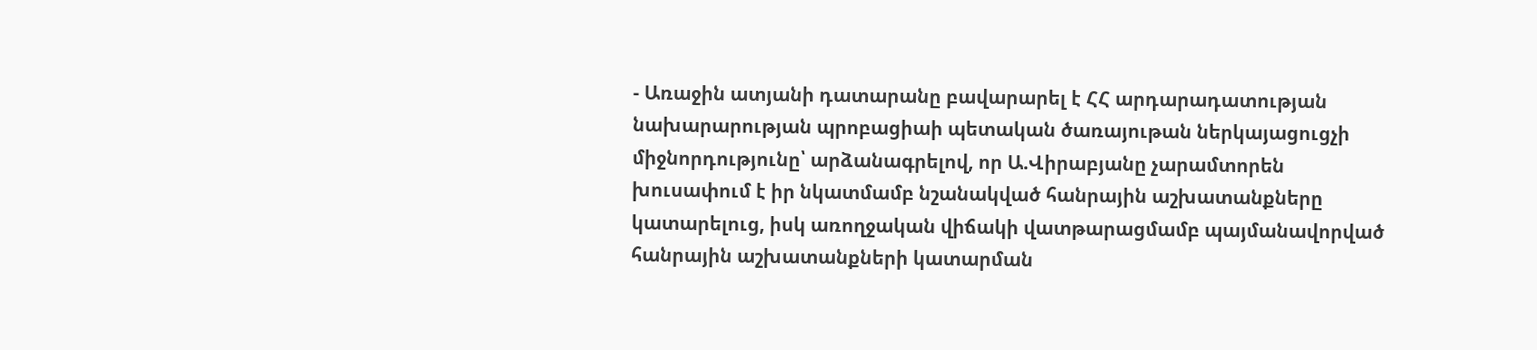- Առաջին ատյանի դատարանը բավարարել է ՀՀ արդարադատության նախարարության պրոբացիաի պետական ծառայութան ներկայացուցչի միջնորդությունը՝ արձանագրելով, որ Ա.Վիրաբյանը չարամտորեն խուսափում է իր նկատմամբ նշանակված հանրային աշխատանքները կատարելուց, իսկ առողջական վիճակի վատթարացմամբ պայմանավորված հանրային աշխատանքների կատարման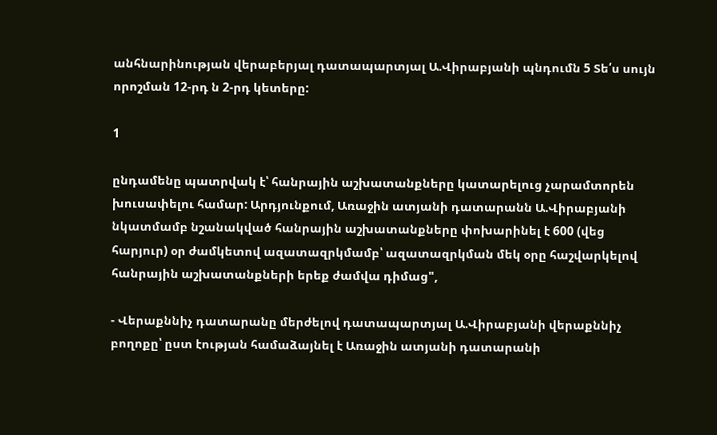անհնարինության վերաբերյալ դատապարտյալ Ա.Վիրաբյանի պնդումն 5 Տե՛ս սույն որոշման 12-րդ ն 2-րդ կետերը:

1

ընդամենը պատրվակ է՝ հանրային աշխատանքները կատարելուց չարամտորեն խուսափելու համար: Արդյունքում, Առաջին ատյանի դատարանն Ա.Վիրաբյանի նկատմամբ նշանակված հանրային աշխատանքները փոխարինել է 600 (վեց հարյուր) օր ժամկետով ազատազրկմամբ՝ ազատազրկման մեկ օրը հաշվարկելով հանրային աշխատանքների երեք ժամվա դիմաց",

- Վերաքննիչ դատարանը մերժելով դատապարտյալ Ա.Վիրաբյանի վերաքննիչ բողոքը՝ ըստ էության համաձայնել է Առաջին ատյանի դատարանի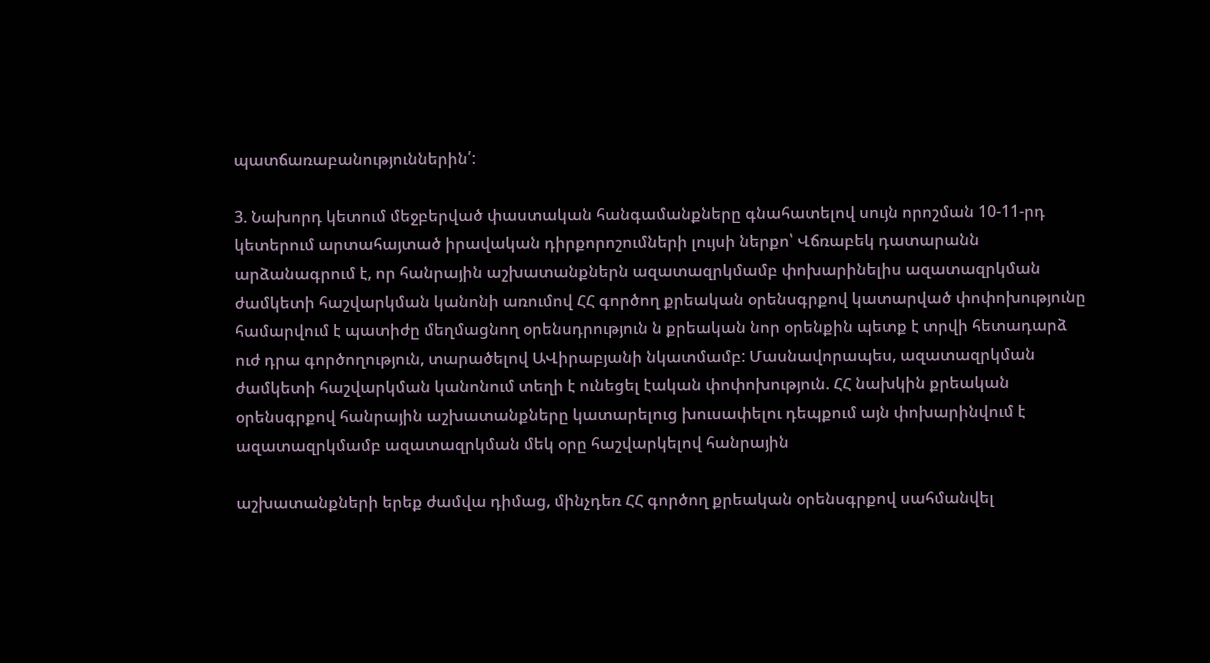պատճառաբանություններին՛:

3. Նախորդ կետում մեջբերված փաստական հանգամանքները գնահատելով սույն որոշման 10-11-րդ կետերում արտահայտած իրավական դիրքորոշումների լույսի ներքո՝ Վճռաբեկ դատարանն արձանագրում է, որ հանրային աշխատանքներն ազատազրկմամբ փոխարինելիս ազատազրկման ժամկետի հաշվարկման կանոնի առումով ՀՀ գործող քրեական օրենսգրքով կատարված փոփոխությունը համարվում է պատիժը մեղմացնող օրենսդրություն ն քրեական նոր օրենքին պետք է տրվի հետադարձ ուժ դրա գործողություն, տարածելով ԱՎիրաբյանի նկատմամբ: Մասնավորապես, ազատազրկման ժամկետի հաշվարկման կանոնում տեղի է ունեցել էական փոփոխություն. ՀՀ նախկին քրեական օրենսգրքով հանրային աշխատանքները կատարելուց խուսափելու դեպքում այն փոխարինվում է ազատազրկմամբ ազատազրկման մեկ օրը հաշվարկելով հանրային

աշխատանքների երեք ժամվա դիմաց, մինչդեռ ՀՀ գործող քրեական օրենսգրքով սահմանվել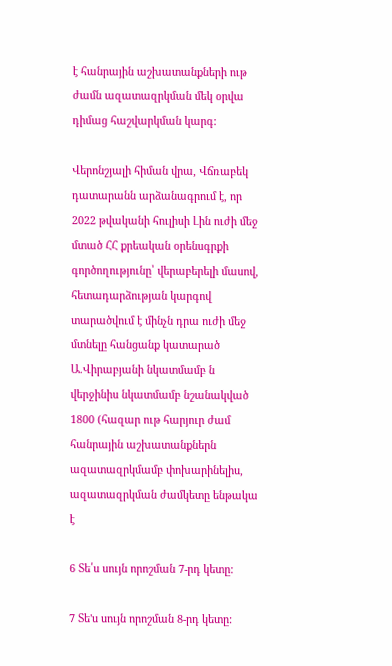է հանրային աշխատանքների ութ ժամն ազատազրկման մեկ օրվա դիմաց հաշվարկման կարգ:

Վերոնշյալի հիման վրա, Վճռաբեկ դատարանն արձանագրում է, որ 2022 թվականի հուլիսի Լին ուժի մեջ մտած ՀՀ քրեական օրենսգրքի գործողությունը՝ վերաբերելի մասով, հետադարձության կարգով տարածվում է մինչն դրա ուժի մեջ մտնելը հանցանք կատարած Ա.Վիրաբյանի նկատմամբ ն վերջինիս նկատմամբ նշանակված 1800 (հազար ութ հարյուր ժամ հանրային աշխատանքներն ազատազրկմամբ փոխարինելիս, ազատազրկման ժամկետը ենթակա է

6 Տե՛ս սույն որոշման 7-րդ կետը:

7 Տե'ս սույն որոշման 8-րդ կետը: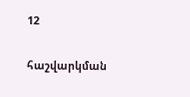12

հաշվարկման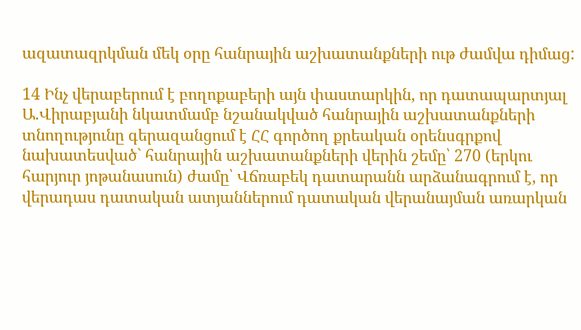ազատազրկման մեկ օրը հանրային աշխատանքների ութ ժամվա դիմաց:

14 Ինչ վերաբերում է բողոքաբերի այն փաստարկին, որ դատապարտյալ Ա.Վիրաբյանի նկատմամբ նշանակված հանրային աշխատանքների տնողությունը գերազանցում է ՀՀ գործող քրեական օրենսգրքով նախատեսված` հանրային աշխատանքների վերին շեմը՝ 270 (երկու հարյուր յոթանասուն) ժամը՝ Վճռաբեկ դատարանն արձանագրում է, որ վերադաս դատական ատյաններում դատական վերանայման առարկան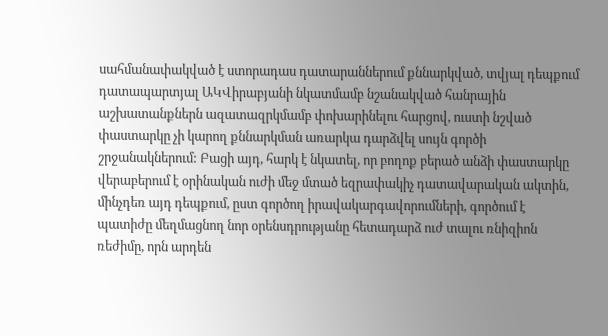սահմանափակված է ստորադաս դատարաններում քննարկված, տվյալ դեպքում դատապարտյալ ԱԿՎիրաբյանի նկատմամբ նշանակված հանրային աշխատանքներն ազատազրկմամբ փոխարինելու հարցով, ուստի նշված փաստարկը չի կարող քննարկման առարկա դարձվել սույն գործի շրջանակներում: Բացի այդ, հարկ է նկատել, որ բողոք բերած անձի փաստարկը վերաբերում է օրինական ուժի մեջ մտած եզրափակիչ դատավարական ակտին, մինչդեռ այդ դեպքում, ըստ գործող իրավակարգավորումների, գործում է պատիժը մեղմացնող նոր օրենսդրությանը հետադարձ ուժ տալու ռնիզիոն ռեժիմը, որն արդեն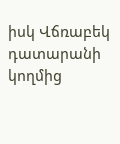իսկ Վճռաբեկ դատարանի կողմից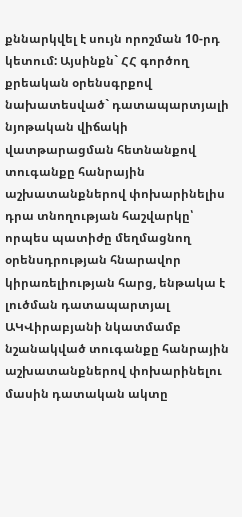քննարկվել է սույն որոշման 10-րդ կետում: Այսինքն` ՀՀ գործող քրեական օրենսգրքով նախատեսված` դատապարտյալի նյոթական վիճակի վատթարացման հետնանքով տուգանքը հանրային աշխատանքներով փոխարինելիս դրա տնողության հաշվարկը՝ որպես պատիժը մեղմացնող օրենսդրության հնարավոր կիրառելիության հարց, ենթակա է լուծման դատապարտյալ ԱԿՎիրաբյանի նկատմամբ նշանակված տուգանքը հանրային աշխատանքներով փոխարինելու մասին դատական ակտը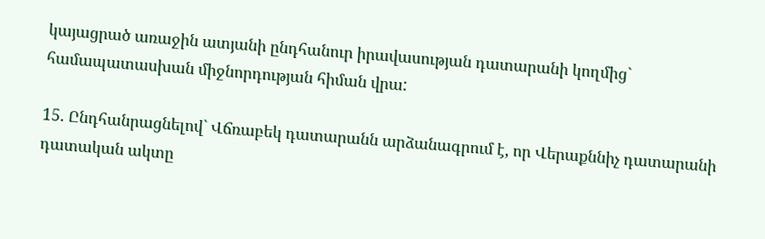կայացրած առաջին ատյանի ընդհանուր իրավասության դատարանի կողմից` համապատասխան միջնորդության հիման վրա:

15. Ընդհանրացնելով` Վճռաբեկ դատարանն արձանագրում է, որ Վերաքննիչ դատարանի դատական ակտը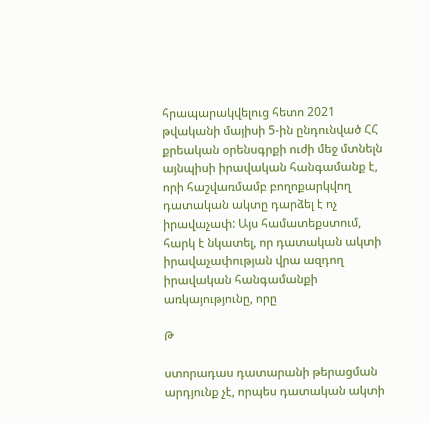հրապարակվելուց հետո 2021 թվականի մայիսի 5-ին ընդունված ՀՀ քրեական օրենսգրքի ուժի մեջ մտնելն այնպիսի իրավական հանգամանք է, որի հաշվառմամբ բողոքարկվող դատական ակտը դարձել է ոչ իրավաչափ: Այս համատեքստում, հարկ է նկատել, որ դատական ակտի իրավաչափության վրա ազդող իրավական հանգամանքի առկայությունը, որը

Թ

ստորադաս դատարանի թերացման արդյունք չէ, որպես դատական ակտի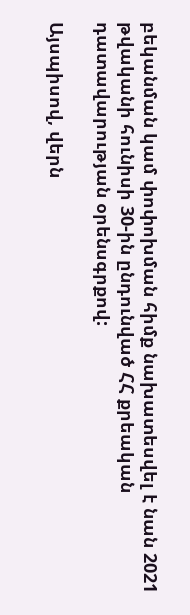բեկանման կամ փոփոխման հիմք նախատեսվել է նան 2021 թվականի հունիսի 30-ին ընդունված ՀՀ քրեական դատավարության օրենսգրքով:

Այսպիսով, վերն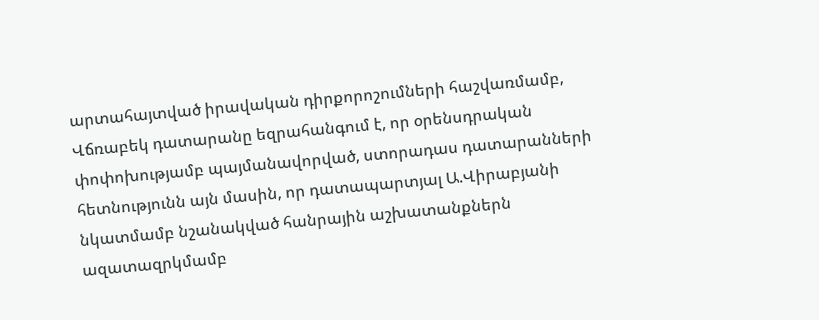արտահայտված իրավական դիրքորոշումների հաշվառմամբ, Վճռաբեկ դատարանը եզրահանգում է, որ օրենսդրական փոփոխությամբ պայմանավորված, ստորադաս դատարանների հետնությունն այն մասին, որ դատապարտյալ Ա.Վիրաբյանի նկատմամբ նշանակված հանրային աշխատանքներն ազատազրկմամբ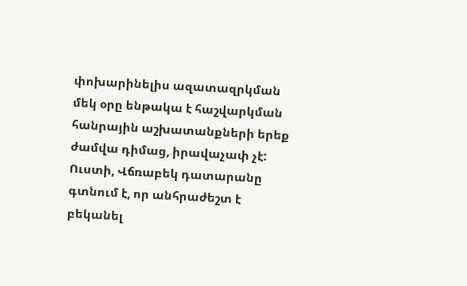փոխարինելիս ազատազրկման մեկ օրը ենթակա է հաշվարկման հանրային աշխատանքների երեք ժամվա դիմաց, իրավաչափ չէ: Ուստի, Վճռաբեկ դատարանը գտնում է, որ անհրաժեշտ է բեկանել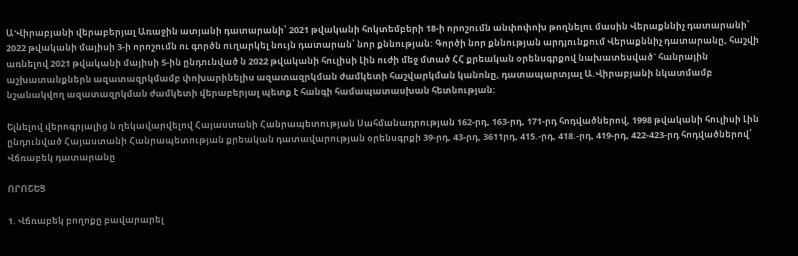Ա'Վիրաբյանի վերաբերյալ Առաջին ատյանի դատարանի՝ 2021 թվականի հոկտեմբերի 18-ի որոշումն անփոփոխ թողնելու մասին Վերաքննիչ դատարանի՝ 2022 թվականի մայիսի 3-ի որոշումն ու գործն ուղարկել նույն դատարան՝ նոր քննության: Գործի նոր քննության արդյունքում Վերաքննիչ դատարանը, հաշվի առնելով 2021 թվականի մայիսի 5-ին ընդունված ն 2022 թվականի հուլիսի Լին ուժի մեջ մտած ՀՀ քրեական օրենսգրքով նախատեսված` հանրային աշխատանքներն ազատազրկմամբ փոխարինելիս ազատազրկման ժամկետի հաշվարկման կանոնը, դատապարտյալ Ա.Վիրաբյանի նկատմամբ նշանակվող ազատազրկման ժամկետի վերաբերյալ պետք է հանգի համապատասխան հետնության:

Ելնելով վերոգրյալից ն ղեկավարվելով Հայաստանի Հանրապետության Սահմանադրության 162-րդ, 163-րդ, 171-րդ հոդվածներով, 1998 թվականի հուլիսի Լին ընդունված Հայաստանի Հանրապետության քրեական դատավարության օրենսգրքի 39-րդ, 43-րդ, 3611րդ, 415.-րդ, 418.-րդ, 419-րդ, 422-423-րդ հոդվածներով՝ Վճռաբեկ դատարանը

ՈՐՈՇԵՑ

1. Վճռաբեկ բողոքը բավարարել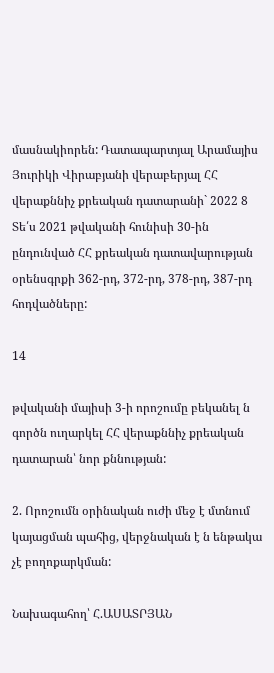մասնակիորեն: Դատապարտյալ Արամայիս Յուրիկի Վիրաբյանի վերաբերյալ ՀՀ վերաքննիչ քրեական դատարանի` 2022 8 Տե՛ս 2021 թվականի հունիսի 30-ին ընդունված ՀՀ քրեական դատավարության օրենսգրքի 362-րդ, 372-րդ, 378-րդ, 387-րդ հոդվածները:

14

թվականի մայիսի 3-ի որոշումը բեկանել ն գործն ուղարկել ՀՀ վերաքննիչ քրեական դատարան՝ նոր քննության:

2. Որոշումն օրինական ուժի մեջ է մտնում կայացման պահից, վերջնական է ն ենթակա չէ բողոքարկման:

Նախագահող՝ Հ.ԱՍԱՏՐՅԱՆ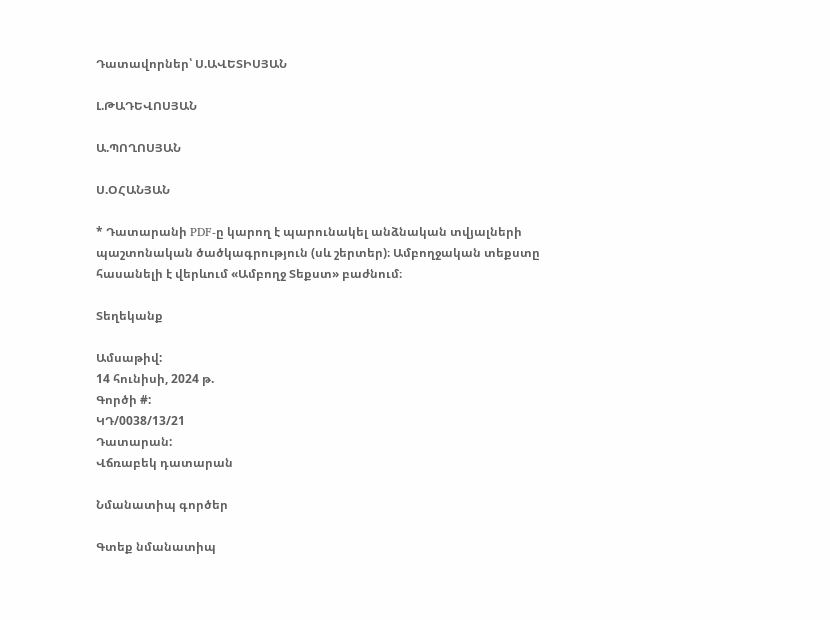Դատավորներ՝ Ս.ԱՎԵՏԻՍՅԱՆ

Լ.ԹԱԴԵՎՈՍՅԱՆ

Ա.ՊՈՂՈՍՅԱՆ

Ս.ՕՀԱՆՅԱՆ

* Դատարանի PDF-ը կարող է պարունակել անձնական տվյալների պաշտոնական ծածկագրություն (սև շերտեր)։ Ամբողջական տեքստը հասանելի է վերևում «Ամբողջ Տեքստ» բաժնում։

Տեղեկանք

Ամսաթիվ:
14 հունիսի, 2024 թ.
Գործի #:
ԿԴ/0038/13/21
Դատարան:
Վճռաբեկ դատարան

Նմանատիպ գործեր

Գտեք նմանատիպ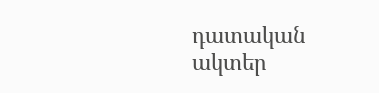դատական ակտեր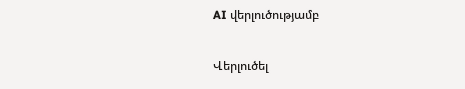AI վերլուծությամբ

Վերլուծել